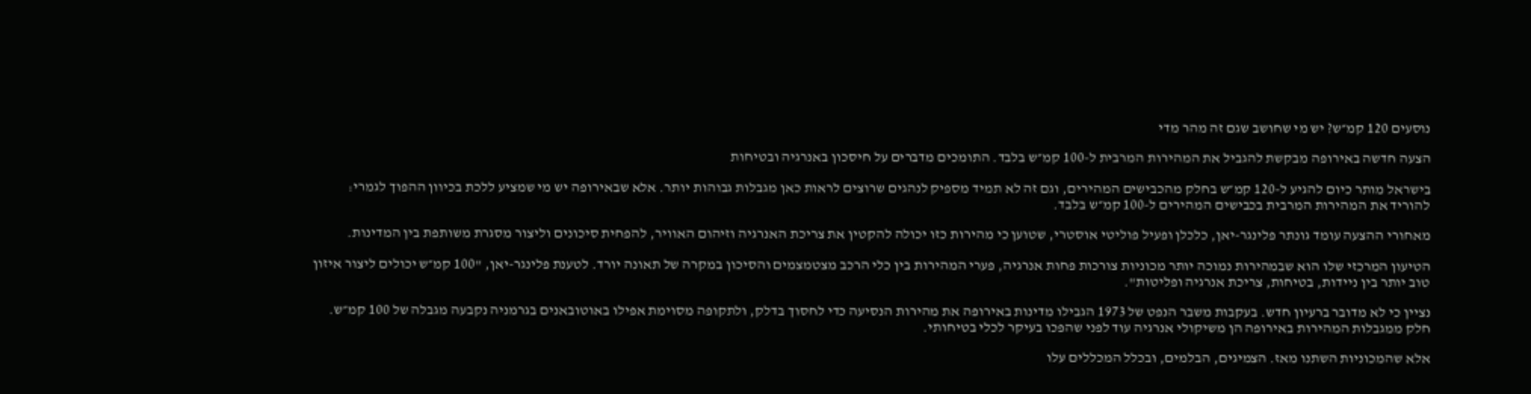נוסעים 120 קמ״ש? יש מי שחושב שגם זה מהר מדי

הצעה חדשה באירופה מבקשת להגביל את המהירות המרבית ל-100 קמ״ש בלבד. התומכים מדברים על חיסכון באנרגיה ובטיחות

בישראל מותר כיום להגיע ל-120 קמ״ש בחלק מהכבישים המהירים, וגם זה לא תמיד מספיק לנהגים שרוצים לראות כאן מגבלות גבוהות יותר. אלא שבאירופה יש מי שמציע ללכת בכיוון ההפוך לגמרי: להוריד את המהירות המרבית בכבישים המהירים ל-100 קמ״ש בלבד.

מאחורי ההצעה עומד גונתר פלינגר-יאן, כלכלן ופעיל פוליטי אוסטרי, שטוען כי מהירות כזו יכולה להקטין את צריכת האנרגיה וזיהום האוויר, להפחית סיכונים וליצור מסגרת משותפת בין המדינות.

הטיעון המרכזי שלו הוא שבמהירות נמוכה יותר מכוניות צורכות פחות אנרגיה, פערי המהירות בין כלי הרכב מצטמצמים והסיכון במקרה של תאונה יורד. לטענת פלינגר-יאן, "100 קמ״ש יכולים ליצור איזון טוב יותר בין ניידות, בטיחות, צריכת אנרגיה ופליטות".

נציין כי לא מדובר ברעיון חדש. בעקבות משבר הנפט של 1973 הגבילו מדינות באירופה את מהירות הנסיעה כדי לחסוך בדלק, ולתקופה מסוימת אפילו באוטובאנים בגרמניה נקבעה מגבלה של 100 קמ״ש. חלק ממגבלות המהירות באירופה הן משיקולי אנרגיה עוד לפני שהפכו בעיקר לכלי בטיחותי.

אלא שהמכוניות השתנו מאז. הצמיגים, הבלמים, ובכלל המכללים עלו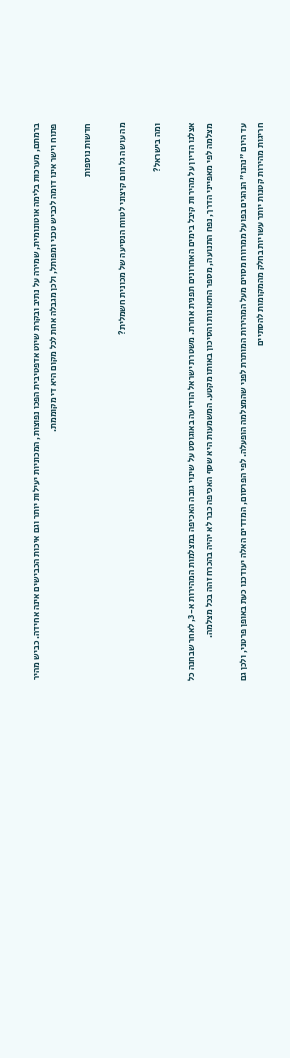ברמתם, מערכות בלימה אוטונומית, שמירה על נתיב ובקרת שיוט אדפטיבית הפכו נפוצות, המכוניות יעילות יותר וגם איכות הכבישים אינה אחידה. כביש מהיר פתוח וישר אינו דומה לכביש טכני ומפותל, ולכן מגבלה אחת לכל מקום היא די מקוממת.

חדשות נוספות

מה עושה גל חום קיצוני לטווח הנסיעה של מכונית חשמלית?

ומה בישראל?

אצלנו הדיון על מהירות קיבל בימים האחרונים תפנית אחרת. משטרת ישראל הודיעה באוגוסט על שינוי גובה האכיפה במצלמות המהירות א-3, לאחר שבחנה כל מצלמה לפי מאפייני הדרך, נפח התנועה, מספר התאונות והסיכון באותו מקטע. המשמעות היא שסף האכיפה כבר לא יהיה בהכרח זהה בכל מצלמה.

עד היום "נהנו" הנהגים בפועל ממרווח מסוים מעל המהירות המותרת לפני שהמצלמה הופעלה. לפי הפרסום, המדדים האלה יעודכנו כעת באופן פרטני, ולכן גם חריגות מהירות קטנות יותר עשויות בחלק מהמקומות להסתיים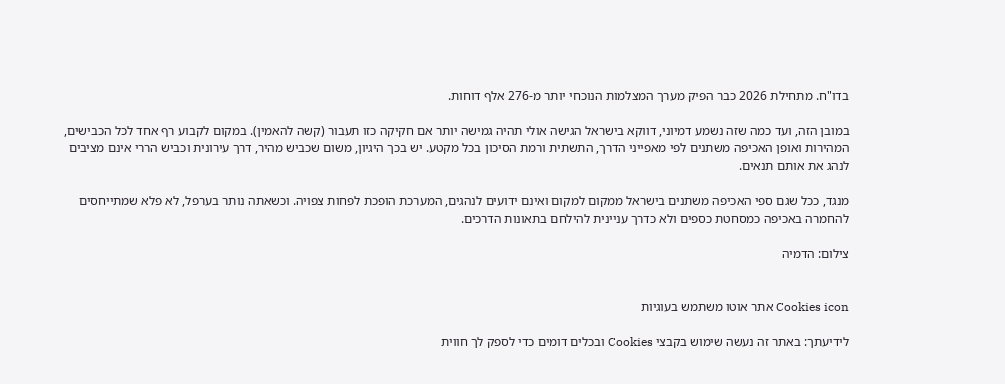בדו"ח. מתחילת 2026 כבר הפיק מערך המצלמות הנוכחי יותר מ-276 אלף דוחות.

במובן הזה, ועד כמה שזה נשמע דמיוני, דווקא בישראל הגישה אולי תהיה גמישה יותר אם חקיקה כזו תעבור (קשה להאמין). במקום לקבוע רף אחד לכל הכבישים, המהירות ואופן האכיפה משתנים לפי מאפייני הדרך, התשתית ורמת הסיכון בכל מקטע. יש בכך היגיון, משום שכביש מהיר, דרך עירונית וכביש הררי אינם מציבים לנהג את אותם תנאים.

מנגד, ככל שגם ספי האכיפה משתנים בישראל ממקום למקום ואינם ידועים לנהגים, המערכת הופכת לפחות צפויה. וכשאתה נותר בערפל, לא פלא שמתייחסים להחמרה באכיפה כמסחטת כספים ולא כדרך עניינית להילחם בתאונות הדרכים.

צילום: הדמיה


Cookies icon אתר אוטו משתמש בעוגיות

לידיעתך: באתר זה נעשה שימוש בקבצי Cookies ובכלים דומים כדי לספק לך חווית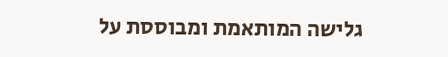גלישה המותאמת ומבוססת על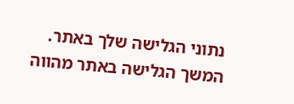נתוני הגלישה שלך באתר. המשך הגלישה באתר מהווה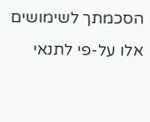הסכמתך לשימושים אלו על-פי לתנאי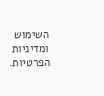השימוש ומדיניות הפרטיות.